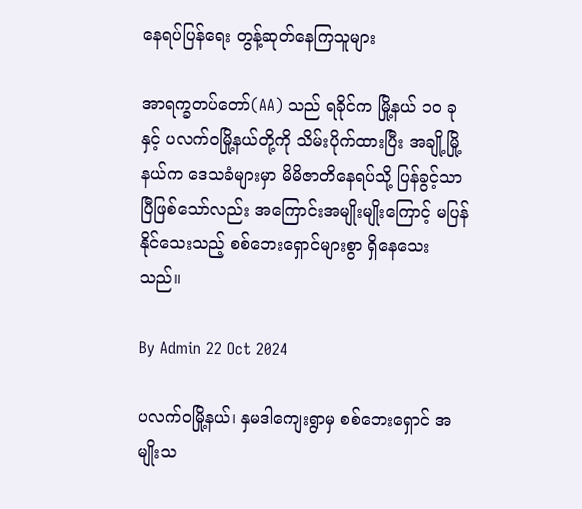နေရပ်ပြန်ရေး တွန့်ဆုတ်နေကြသူများ

အာရက္ခတပ်တော်(AA) သည် ရခိုင်က မြို့နယ် ၁၀ ခုနှင့် ပလက်ဝမြို့နယ်တို့ကို သိမ်းပိုက်ထားပြီး အချို့မြို့နယ်က ဒေသခံများမှာ မိမိဇာတိနေရပ်သို့ ပြန်ခွင့်သာပြီဖြစ်သော်လည်း အကြောင်းအမျိုးမျိုးကြောင့် မပြန်နိုင်သေးသည့် စစ်ဘေးရှောင်များစွာ ရှိနေသေးသည်။

By Admin 22 Oct 2024

ပလက်ဝမြို့နယ်၊ နှမဒါကျေးရွာမှ စစ်ဘေးရှောင် အမျိုးသ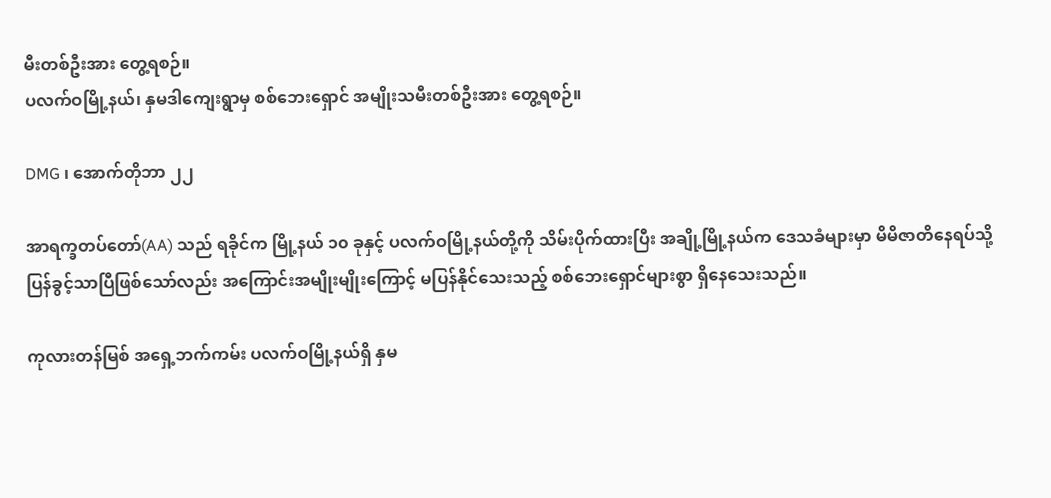မီးတစ်ဦးအား တွေ့ရစဉ်။
ပလက်ဝမြို့နယ်၊ နှမဒါကျေးရွာမှ စစ်ဘေးရှောင် အမျိုးသမီးတစ်ဦးအား တွေ့ရစဉ်။

DMG ၊ အောက်တိုဘာ ၂၂

အာရက္ခတပ်တော်(AA) သည် ရခိုင်က မြို့နယ် ၁၀ ခုနှင့် ပလက်ဝမြို့နယ်တို့ကို သိမ်းပိုက်ထားပြီး အချို့မြို့နယ်က ဒေသခံများမှာ မိမိဇာတိနေရပ်သို့ ပြန်ခွင့်သာပြီဖြစ်သော်လည်း အကြောင်းအမျိုးမျိုးကြောင့် မပြန်နိုင်သေးသည့် စစ်ဘေးရှောင်များစွာ ရှိနေသေးသည်။

ကုလားတန်မြစ် အရှေ့ဘက်ကမ်း ပလက်ဝမြို့နယ်ရှိ နှမ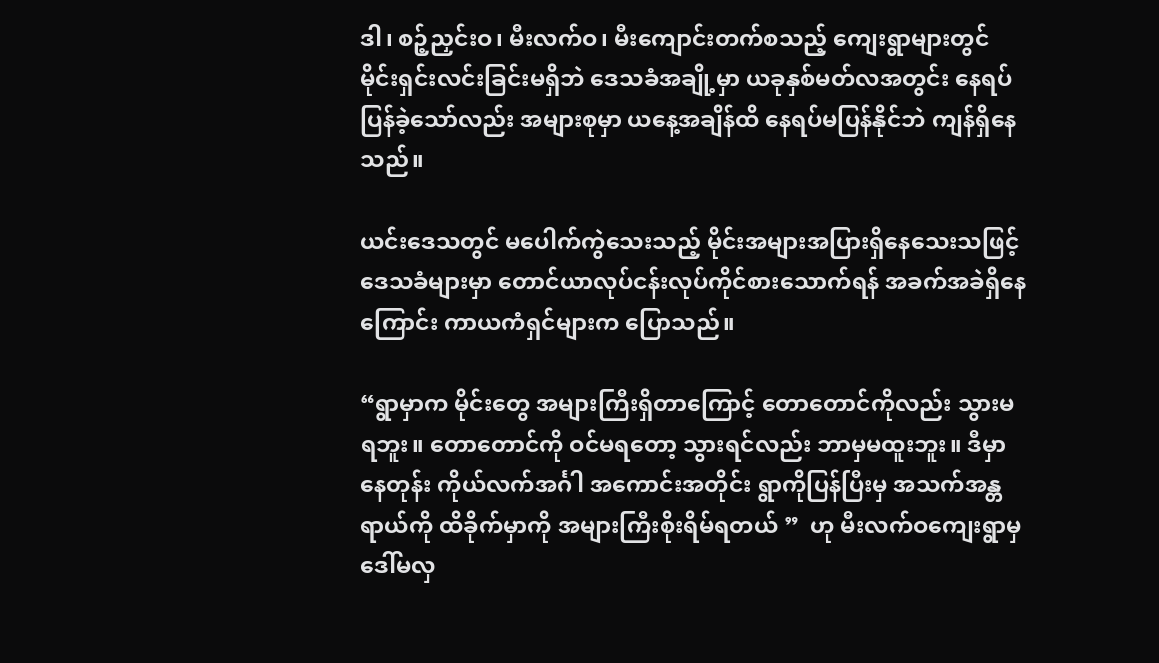ဒါ၊ စဉ့်ညှင်းဝ၊ မီးလက်ဝ၊ မီးကျောင်းတက်စသည့် ကျေးရွာများတွင် မိုင်းရှင်းလင်းခြင်းမရှိဘဲ ဒေသခံအချို့မှာ ယခုနှစ်မတ်လအတွင်း နေရပ်ပြန်ခဲ့သော်လည်း အများစုမှာ ယနေ့အချိန်ထိ နေရပ်မပြန်နိုင်ဘဲ ကျန်ရှိနေသည်။

ယင်းဒေသတွင် မပေါက်ကွဲသေးသည့် မိုင်းအများအပြားရှိနေသေးသဖြင့် ဒေသခံများမှာ တောင်ယာလုပ်ငန်းလုပ်ကိုင်စားသောက်ရန် အခက်အခဲရှိနေကြောင်း ကာယကံရှင်များက ပြောသည်။

“ရွာမှာက မိုင်းတွေ အများကြီးရှိတာကြောင့် တောတောင်ကိုလည်း သွားမရဘူး။ တောတောင်ကို ဝင်မရတော့ သွားရင်လည်း ဘာမှမထူးဘူး။ ဒီမှာနေတုန်း ကိုယ်လက်အင်္ဂါ အကောင်းအတိုင်း ရွာကိုပြန်ပြီးမှ အသက်အန္တရာယ်ကို ထိခိုက်မှာကို အများကြီးစိုးရိမ်ရတယ် ”  ဟု မီးလက်ဝကျေးရွာမှ ဒေါ်မလှ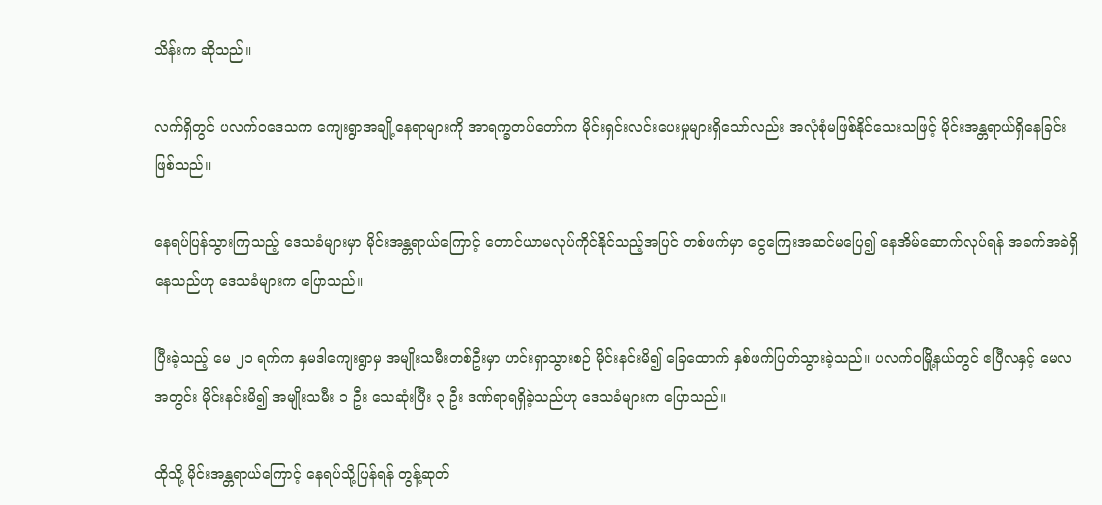သိန်းက ဆိုသည်။

လက်ရှိတွင် ပလက်ဝဒေသက ကျေးရွာအချို့နေရာများကို အာရက္ခတပ်တော်က မိုင်းရှင်းလင်းပေးမှုများရှိသော်လည်း အလုံစုံမဖြစ်နိုင်သေးသဖြင့် မိုင်းအန္တရာယ်ရှိနေခြင်းဖြစ်သည်။

နေရပ်ပြန်သွားကြသည့် ဒေသခံများမှာ မိုင်းအန္တရာယ်ကြောင့် တောင်ယာမလုပ်ကိုင်နိုင်သည့်အပြင် တစ်ဖက်မှာ ငွေကြေးအဆင်မပြေ၍ နေအိမ်ဆောက်လုပ်ရန် အခက်အခဲရှိနေသည်ဟု ဒေသခံများက ပြောသည်။

ပြီးခဲ့သည့် မေ ၂၁ ရက်က နှမဒါကျေးရွာမှ အမျိုးသမီးတစ်ဦးမှာ ဟင်းရှာသွားစဉ် မိုင်းနင်းမိ၍ ခြေထောက် နှစ်ဖက်ပြတ်သွားခဲ့သည်။ ပလက်ဝမြို့နယ်တွင် ဧပြီလနှင့် မေလအတွင်း မိုင်းနင်းမိ၍ အမျိုးသမီး ၁ ဦး သေဆုံးပြီး ၃ ဦး ဒဏ်ရာရရှိခဲ့သည်ဟု ဒေသခံများက ပြောသည်။

ထိုသို့ မိုင်းအန္တရာယ်ကြောင့် နေရပ်သို့ပြန်ရန် တွန့်ဆုတ်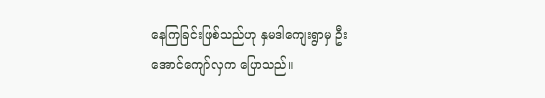နေကြခြင်းဖြစ်သည်ဟု နှမဒါကျေးရွာမှ ဦးအောင်ကျော်လှက ပြောသည်။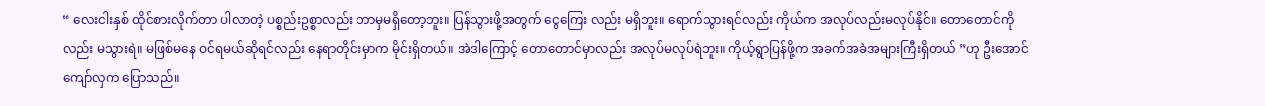“ လေးငါးနှစ် ထိုင်စားလိုက်တာ ပါလာတဲ့ ပစ္စည်းဥစ္စာလည်း ဘာမှမရှိတော့ဘူး။ ပြန်သွားဖို့အတွက် ငွေကြေး လည်း မရှိဘူး။ ရောက်သွားရင်လည်း ကိုယ်က အလုပ်လည်းမလုပ်နိုင်။ တောတောင်ကိုလည်း မသွားရဲ။ မဖြစ်မနေ ဝင်ရမယ်ဆိုရင်လည်း နေရာတိုင်းမှာက မိုင်းရှိတယ်။ အဲဒါကြောင့် တောတောင်မှာလည်း အလုပ်မလုပ်ရဲဘူး။ ကိုယ့်ရွာပြန်ဖို့က အခက်အခဲအများကြီးရှိတယ် ”ဟု ဦးအောင်ကျော်လှက ပြောသည်။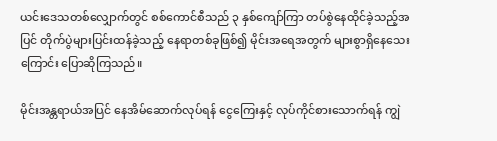ယင်းဒေသတစ်လျှောက်တွင် စစ်ကောင်စီသည် ၃ နှစ်ကျော်ကြာ တပ်စွဲနေထိုင်ခဲ့သည့်အပြင် တိုက်ပွဲများပြင်းထန်ခဲ့သည့် နေရာတစ်ခုဖြစ်၍ မိုင်းအရေအတွက် များစွာရှိနေသေးကြောင်း ပြောဆိုကြသည်။

မိုင်းအန္တရာယ်အပြင် နေအိမ်ဆောက်လုပ်ရန် ငွေကြေးနှင့် လုပ်ကိုင်စားသောက်ရန် ကျွဲ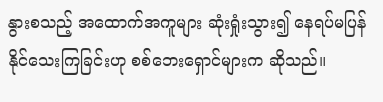နွားစသည့် အထောက်အကူများ ဆုံးရှုံးသွား၍ နေရပ်မပြန်နိုင်သေးကြခြင်းဟု စစ်ဘေးရှောင်များက ဆိုသည်။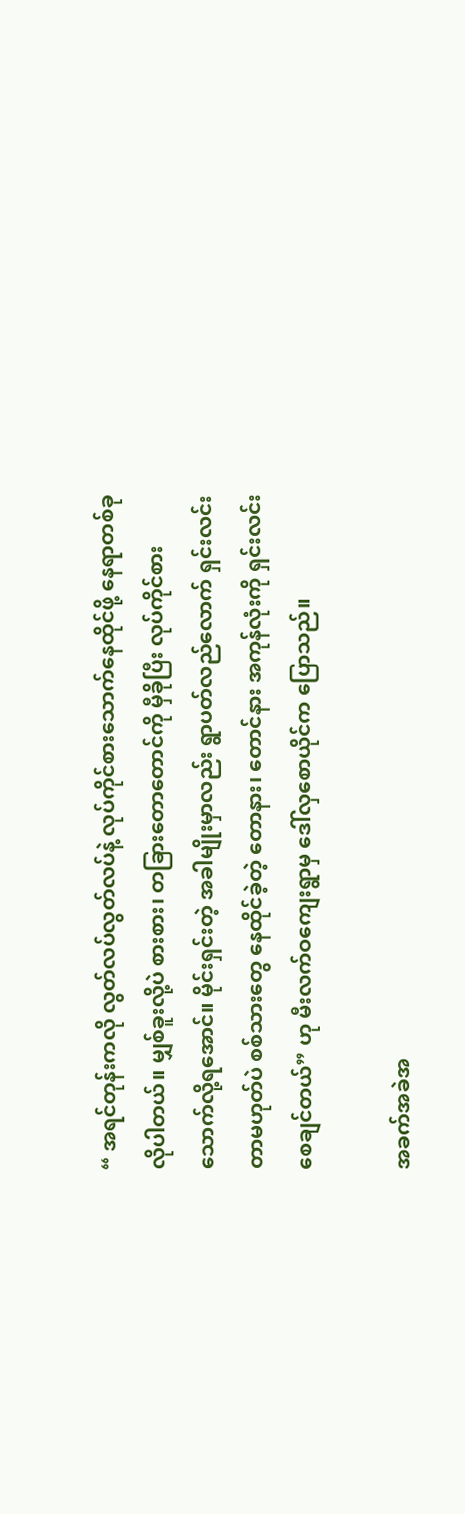“ အရင်တုန်းကလို လွတ်လပ်လွတ်လပ်နဲ့ လုပ်ကိုင်စားသောက်နေထိုင်ဖို့ နေရာတစ်ခု လိုပါတယ်။ မျှစ်ခူးလို့ပဲ စားစား၊ တခြားတောတောင်ကို မှီခိုပြီး လုပ်ကိုင်စားသောက်လို့ရအောင်။ မိုင်းရှင်းတဲ့ အခါမျိုးမှာလည်း ရွာပတ်လည်လောက် ရှင်းလင်းတာမဟုတ်ပဲ စစ်သားတွေ နေထိုင်ခဲ့တဲ့ တောနား၊ တောင်နား အကုန်လုံးကို ရှင်းလင်းစေချင်တယ်” ဟု မီးလက်ဝကျေးရွာမှ ဒေါ်လှစောယိုင်က ပြောသည်။

အခက်အခဲအ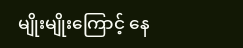မျိုးမျိုးကြောင့် နေ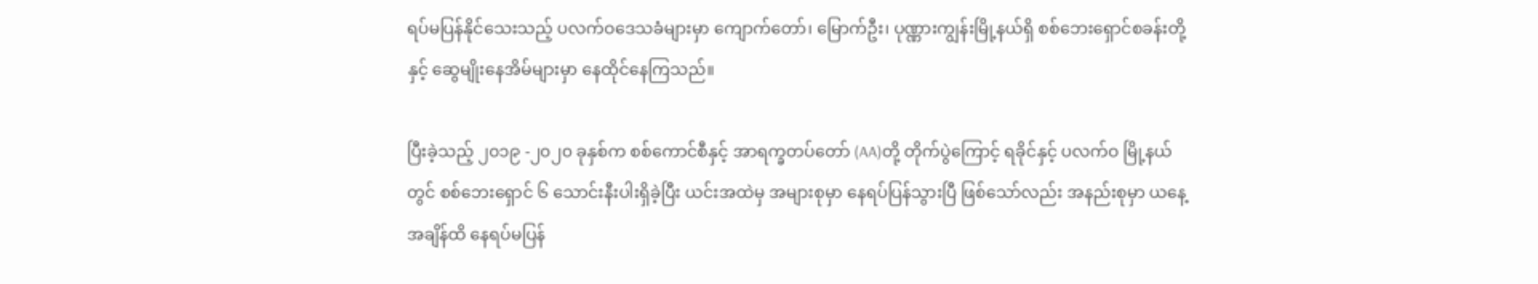ရပ်မပြန်နိုင်သေးသည့် ပလက်ဝဒေသခံများမှာ ကျောက်တော်၊ မြောက်ဦး၊ ပုဏ္ဏားကျွန်းမြို့နယ်ရှိ စစ်ဘေးရှောင်စခန်းတို့နှင့် ဆွေမျိုးနေအိမ်များမှာ နေထိုင်နေကြသည်။

ပြီးခဲ့သည့် ၂၀၁၉ -၂၀၂၀ ခုနှစ်က စစ်ကောင်စီနှင့် အာရက္ခတပ်တော် (AA)တို့ တိုက်ပွဲကြောင့် ရခိုင်နှင့် ပလက်ဝ မြို့နယ်တွင် စစ်ဘေးရှောင် ၆ သောင်းနီးပါးရှိခဲ့ပြီး ယင်းအထဲမှ အများစုမှာ နေရပ်ပြန်သွားပြီ ဖြစ်သော်လည်း အနည်းစုမှာ ယနေ့အချိန်ထိ နေရပ်မပြန်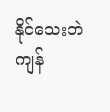နိုင်သေးဘဲ ကျန်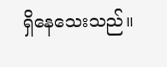ရှိနေသေးသည်။